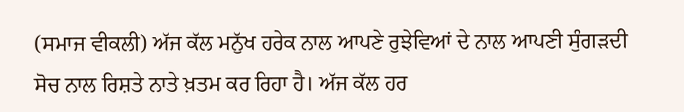(ਸਮਾਜ ਵੀਕਲੀ) ਅੱਜ ਕੱਲ ਮਨੁੱਖ ਹਰੇਕ ਨਾਲ ਆਪਣੇ ਰੁਝੇਵਿਆਂ ਦੇ ਨਾਲ ਆਪਣੀ ਸੁੰਗੜਦੀ ਸੋਚ ਨਾਲ ਰਿਸ਼ਤੇ ਨਾਤੇ ਖ਼ਤਮ ਕਰ ਰਿਹਾ ਹੈ। ਅੱਜ ਕੱਲ ਹਰ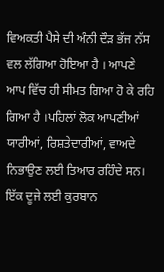ਵਿਅਕਤੀ ਪੈਸੇ ਦੀ ਅੰਨੀ ਦੌੜ ਭੱਜ ਨੱਸ ਵਲ ਲੱਗਿਆ ਹੋਇਆ ਹੈ । ਆਪਣੇ ਆਪ ਵਿੱਚ ਹੀ ਸੀਮਤ ਗਿਆ ਹੋ ਕੇ ਰਹਿ ਗਿਆ ਹੈ ।ਪਹਿਲਾਂ ਲੋਕ ਆਪਣੀਆਂ ਯਾਰੀਆਂ, ਰਿਸ਼ਤੇਦਾਰੀਆਂ, ਵਾਅਦੇ ਨਿਭਾਉਣ ਲਈ ਤਿਆਰ ਰਹਿੰਦੇ ਸਨ। ਇੱਕ ਦੂਜੇ ਲਈ ਕੁਰਬਾਨ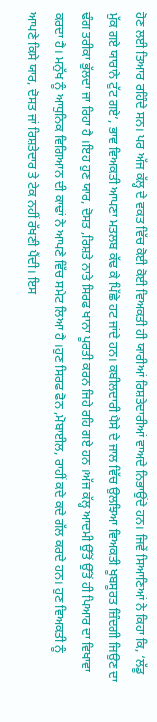ਹੋਣ ਲਈ ਤਿਆਰ ਰਹਿੰਦੇ ਸਨ। ਪਰ ਅੱਜ ਕੱਲ੍ਹ ਦੇ ਵਕਤ ਵਿੱਚ ਕੋਈ ਕੋਈ ਵਿਅਕਤੀ ਹੀ ਯਾਰੀਆਂ ਰਿਸ਼ਤੇਦਾਰੀਆਂ ਵਾਅਦੇ ਨਿਭਾਉਂਦੇ ਹਨ। ਜਿਵੇਂ ਸਿਆਣਿਆਂ ਨੇ ਕਿਹਾ ਕਿ, ‘ਲੱਡੂ ਮੁੱਕ ਗਏ ਯਾਰਾਨੇ ਟੁੱਟ ਗਏ’, ਭਾਵ ਵਿਅਕਤੀ ਆਪਣਾ ਮਤਲਬ ਕੱਢ ਕੇ ਪਿੱਛੇ ਹਟ ਜਾਂਦੇ ਹਨ। ਕਬੀਲਦਾਰੀ ਪੈਸੇ ਦੇ ਜਾਲ ਵਿੱਚ ਉਲਝਿਆ ਵਿਅਕਤੀ ਖੂਬਸੂਰਤ ਜ਼ਿੰਦਗੀ ਜਿਉਣ ਦਾ ਢੰਗ ਤਰੀਕਾ ਭੁੱਲਦਾ ਜਾ ਰਿਹਾ ਹੈ ।ਇਹ ਹੁਣ ਯਾਰ, ਦੋਸਤ ,ਰਿਸ਼ਤੇ ਨਾਤੇ ਸਿਰਫ ਖਾਨਾ ਪੂਰਤੀ ਕਰਨ ਜਿਹੇ ਰਹਿ ਗਏ ਹਨ ।ਅੱਜ ਕੱਲ੍ਹ ਆਦਮੀ ਉੱਤੋਂ ਉੱਤੋਂ ਹੀ ਪਿਆਰ ਦਾ ਵਿਖਾਵਾ ਕਰਦਾ ਹੈ। ਮਨੁੱਖ ਨੂੰ ਆਧੁਨਿਕ ਵਿਗਿਆਨ ਦੀ ਕਾਢਾਂ ਨੇ ਆਪਣੇ ਵਿੱਚ ਸਮੇਟ ਲਿਆ ਹੈ ।ਹੁਣ ਸਿਰਫ ਫੋਨ ,ਮੋਬਾਈਲ, ਰਾਹੀਂ ਕਦੇ ਕਦੇ ਗੱਲ ਕਰਦੇ ਹਨ। ਹੁਣ ਵਿਅਕਤੀ ਨੂੰ ਆਪਣੇ ਕਿਸੇ ਯਾਰ, ਦੋਸਤ ਜਾਂ ਰਿਸ਼ਤੇਦਾਰ ਤੇ ਟੇਕ ਨਹੀਂ ਰੱਖਣੀ ਪੈਂਦੀ। ਇਸ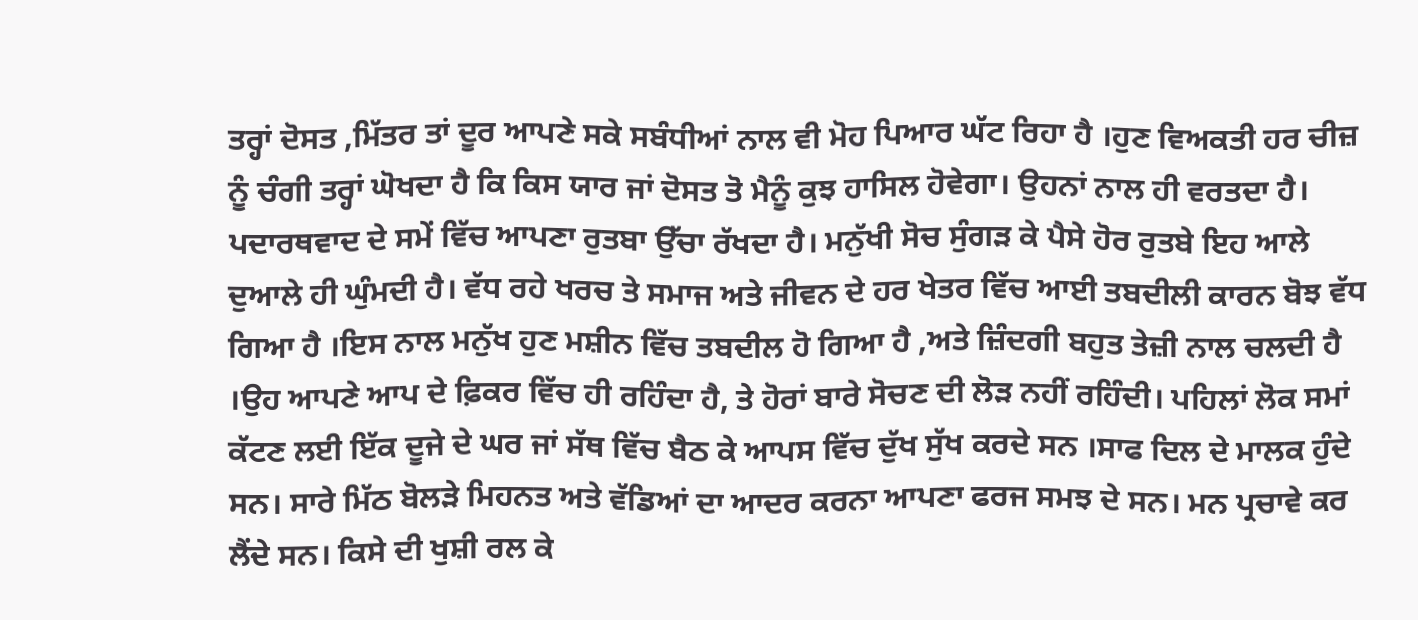ਤਰ੍ਹਾਂ ਦੋਸਤ ,ਮਿੱਤਰ ਤਾਂ ਦੂਰ ਆਪਣੇ ਸਕੇ ਸਬੰਧੀਆਂ ਨਾਲ ਵੀ ਮੋਹ ਪਿਆਰ ਘੱਟ ਰਿਹਾ ਹੈ ।ਹੁਣ ਵਿਅਕਤੀ ਹਰ ਚੀਜ਼ ਨੂੰ ਚੰਗੀ ਤਰ੍ਹਾਂ ਘੋਖਦਾ ਹੈ ਕਿ ਕਿਸ ਯਾਰ ਜਾਂ ਦੋਸਤ ਤੋ ਮੈਨੂੰ ਕੁਝ ਹਾਸਿਲ ਹੋਵੇਗਾ। ਉਹਨਾਂ ਨਾਲ ਹੀ ਵਰਤਦਾ ਹੈ। ਪਦਾਰਥਵਾਦ ਦੇ ਸਮੇਂ ਵਿੱਚ ਆਪਣਾ ਰੁਤਬਾ ਉੱਚਾ ਰੱਖਦਾ ਹੈ। ਮਨੁੱਖੀ ਸੋਚ ਸੁੰਗੜ ਕੇ ਪੈਸੇ ਹੋਰ ਰੁਤਬੇ ਇਹ ਆਲੇ ਦੁਆਲੇ ਹੀ ਘੁੰਮਦੀ ਹੈ। ਵੱਧ ਰਹੇ ਖਰਚ ਤੇ ਸਮਾਜ ਅਤੇ ਜੀਵਨ ਦੇ ਹਰ ਖੇਤਰ ਵਿੱਚ ਆਈ ਤਬਦੀਲੀ ਕਾਰਨ ਬੋਝ ਵੱਧ ਗਿਆ ਹੈ ।ਇਸ ਨਾਲ ਮਨੁੱਖ ਹੁਣ ਮਸ਼ੀਨ ਵਿੱਚ ਤਬਦੀਲ ਹੋ ਗਿਆ ਹੈ ,ਅਤੇ ਜ਼ਿੰਦਗੀ ਬਹੁਤ ਤੇਜ਼ੀ ਨਾਲ ਚਲਦੀ ਹੈ ।ਉਹ ਆਪਣੇ ਆਪ ਦੇ ਫ਼ਿਕਰ ਵਿੱਚ ਹੀ ਰਹਿੰਦਾ ਹੈ, ਤੇ ਹੋਰਾਂ ਬਾਰੇ ਸੋਚਣ ਦੀ ਲੋੜ ਨਹੀਂ ਰਹਿੰਦੀ। ਪਹਿਲਾਂ ਲੋਕ ਸਮਾਂ ਕੱਟਣ ਲਈ ਇੱਕ ਦੂਜੇ ਦੇ ਘਰ ਜਾਂ ਸੱਥ ਵਿੱਚ ਬੈਠ ਕੇ ਆਪਸ ਵਿੱਚ ਦੁੱਖ ਸੁੱਖ ਕਰਦੇ ਸਨ ।ਸਾਫ ਦਿਲ ਦੇ ਮਾਲਕ ਹੁੰਦੇ ਸਨ। ਸਾਰੇ ਮਿੱਠ ਬੋਲੜੇ ਮਿਹਨਤ ਅਤੇ ਵੱਡਿਆਂ ਦਾ ਆਦਰ ਕਰਨਾ ਆਪਣਾ ਫਰਜ ਸਮਝ ਦੇ ਸਨ। ਮਨ ਪ੍ਰਚਾਵੇ ਕਰ ਲੈਂਦੇ ਸਨ। ਕਿਸੇ ਦੀ ਖੁਸ਼ੀ ਰਲ ਕੇ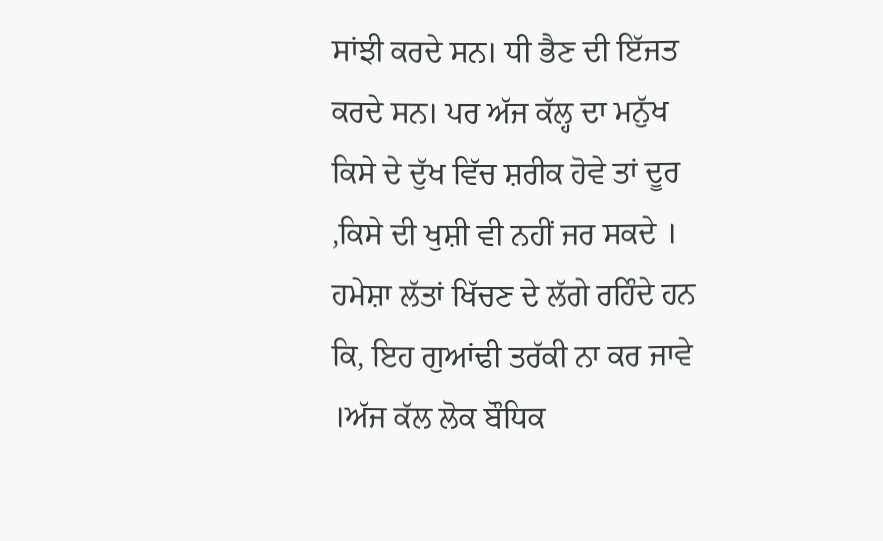ਸਾਂਝੀ ਕਰਦੇ ਸਨ। ਧੀ ਭੈਣ ਦੀ ਇੱਜਤ ਕਰਦੇ ਸਨ। ਪਰ ਅੱਜ ਕੱਲ੍ਹ ਦਾ ਮਨੁੱਖ ਕਿਸੇ ਦੇ ਦੁੱਖ ਵਿੱਚ ਸ਼ਰੀਕ ਹੋਵੇ ਤਾਂ ਦੂਰ ,ਕਿਸੇ ਦੀ ਖੁਸ਼ੀ ਵੀ ਨਹੀਂ ਜਰ ਸਕਦੇ । ਹਮੇਸ਼ਾ ਲੱਤਾਂ ਖਿੱਚਣ ਦੇ ਲੱਗੇ ਰਹਿੰਦੇ ਹਨ ਕਿ, ਇਹ ਗੁਆਂਢੀ ਤਰੱਕੀ ਨਾ ਕਰ ਜਾਵੇ ।ਅੱਜ ਕੱਲ ਲੋਕ ਬੌਧਿਕ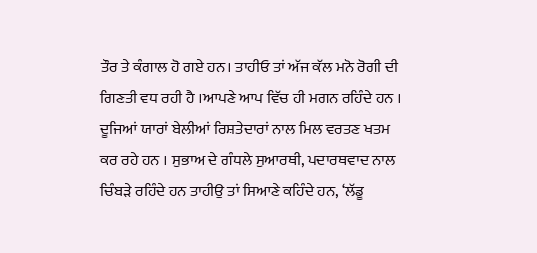ਤੌਰ ਤੇ ਕੰਗਾਲ ਹੋ ਗਏ ਹਨ। ਤਾਹੀਓ ਤਾਂ ਅੱਜ ਕੱਲ ਮਨੋ ਰੋਗੀ ਦੀ ਗਿਣਤੀ ਵਧ ਰਹੀ ਹੈ ।ਆਪਣੇ ਆਪ ਵਿੱਚ ਹੀ ਮਗਨ ਰਹਿੰਦੇ ਹਨ । ਦੂਜਿਆਂ ਯਾਰਾਂ ਬੇਲੀਆਂ ਰਿਸ਼ਤੇਦਾਰਾਂ ਨਾਲ ਮਿਲ ਵਰਤਣ ਖਤਮ ਕਰ ਰਹੇ ਹਨ । ਸੁਭਾਅ ਦੇ ਗੰਧਲੇ ਸੁਆਰਥੀ, ਪਦਾਰਥਵਾਦ ਨਾਲ ਚਿੰਬੜੇ ਰਹਿੰਦੇ ਹਨ ਤਾਹੀਉ ਤਾਂ ਸਿਆਣੇ ਕਹਿੰਦੇ ਹਨ, ‘ਲੱਡੂ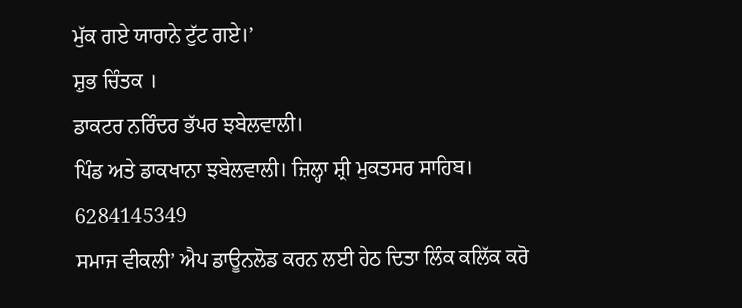ਮੁੱਕ ਗਏ ਯਾਰਾਨੇ ਟੁੱਟ ਗਏ।’
ਸ਼ੁਭ ਚਿੰਤਕ ।
ਡਾਕਟਰ ਨਰਿੰਦਰ ਭੱਪਰ ਝਬੇਲਵਾਲੀ।
ਪਿੰਡ ਅਤੇ ਡਾਕਖਾਨਾ ਝਬੇਲਵਾਲੀ। ਜ਼ਿਲ੍ਹਾ ਸ਼੍ਰੀ ਮੁਕਤਸਰ ਸਾਹਿਬ।
6284145349
ਸਮਾਜ ਵੀਕਲੀ’ ਐਪ ਡਾਊਨਲੋਡ ਕਰਨ ਲਈ ਹੇਠ ਦਿਤਾ ਲਿੰਕ ਕਲਿੱਕ ਕਰੋ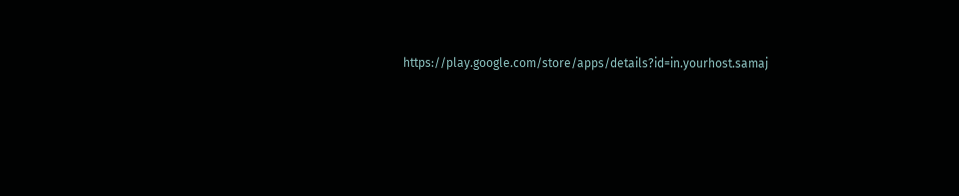https://play.google.com/store/apps/details?id=in.yourhost.samaj